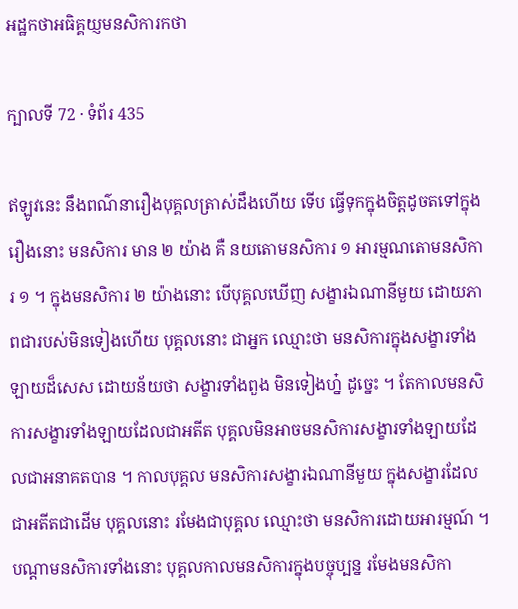អដ្ឋកថាអធិគ្គយ្ញមនសិការកថា

ក្បាលទី 72 · ទំព័រ 435

ឥឡូវនេះ នឹងពណ៌នារឿងបុគ្គលត្រាស់ដឹងហើយ ទើប ធ្វើទុកក្នុងចិត្តដូចតទៅក្នុង រឿងនោះ មនសិការ មាន ២ យ៉ាង គឺ នយតោមនសិការ ១ អារម្មណតោមនសិការ ១ ។ ក្នុងមនសិការ ២ យ៉ាងនោះ បើបុគ្គលឃើញ សង្ខារឯណានីមួយ ដោយភាពជារបស់មិនទៀងហើយ បុគ្គលនោះ ជាអ្នក ឈ្មោះថា មនសិការក្នុងសង្ខារទាំងឡាយដ៏សេស ដោយន័យថា សង្ខារទាំងពួង មិនទៀងហ្ន៎ ដូច្នេះ ។ តែកាលមនសិការសង្ខារទាំងឡាយដែលជាអតីត បុគ្គលមិនអាចមនសិការសង្ខារទាំងឡាយដែលជាអនាគតបាន ។ កាលបុគ្គល មនសិការសង្ខារឯណានីមួយ ក្នុងសង្ខារដែលជាអតីតជាដើម បុគ្គលនោះ រមែងជាបុគ្គល ឈ្មោះថា មនសិការដោយអារម្មណ៍ ។ បណ្តាមនសិការទាំងនោះ បុគ្គលកាលមនសិការក្នុងបច្ចុប្បន្ន រមែងមនសិកា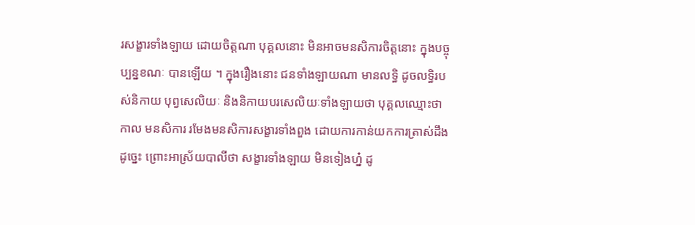រសង្ខារទាំងឡាយ ដោយចិត្តណា បុគ្គលនោះ មិនអាចមនសិការចិត្តនោះ ក្នុងបច្ចុប្បន្នខណៈ បានឡើយ ។ ក្នុងរឿងនោះ ជនទាំងឡាយណា មានលទ្ធិ ដូចលទ្ធិរបស់និកាយ បុព្វសេលិយៈ និងនិកាយបរសេលិយៈទាំងឡាយថា បុគ្គលឈ្មោះថា កាល មនសិការ រមែងមនសិការសង្ខារទាំងពួង ដោយការកាន់យកការត្រាស់ដឹង ដូច្នេះ ព្រោះអាស្រ័យបាលីថា សង្ខារទាំងឡាយ មិនទៀងហ្ន៎ ដូ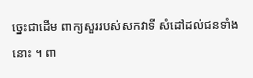ច្នេះជាដើម ពាក្យសួររបស់សកវាទី សំដៅដល់ជនទាំងនោះ ។ ពា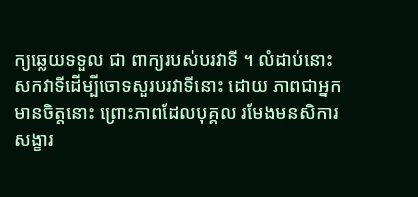ក្យឆ្លេយទទួល ជា ពាក្យរបស់បរវាទី ។ លំដាប់នោះ សកវាទីដើម្បីចោទសួរបរវាទីនោះ ដោយ ភាពជាអ្នកមានចិត្តនោះ ព្រោះភាពដែលបុគ្គល រមែងមនសិការសង្ខារ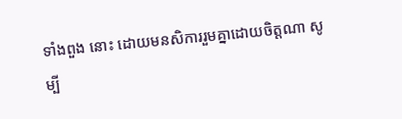ទាំងពួង នោះ ដោយមនសិការរួមគ្នាដោយចិត្តណា សូម្បី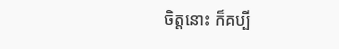ចិត្តនោះ ក៏គប្បី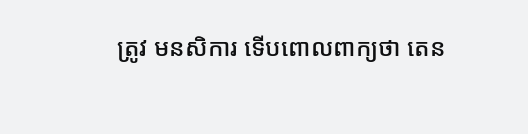ត្រូវ មនសិការ ទើបពោលពាក្យថា តេន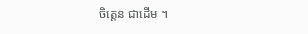ចិត្តេន ជាដើម ។